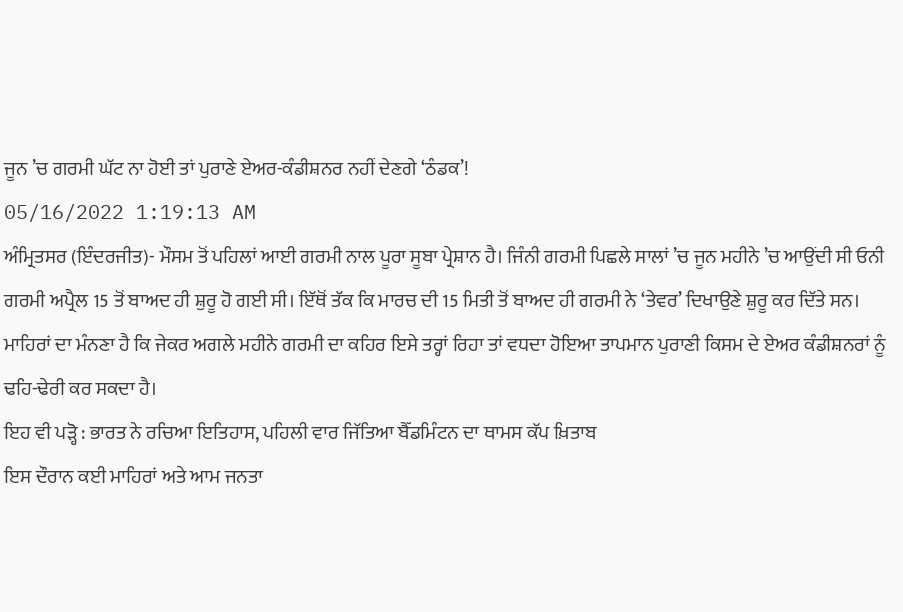ਜੂਨ ’ਚ ਗਰਮੀ ਘੱਟ ਨਾ ਹੋਈ ਤਾਂ ਪੁਰਾਣੇ ਏਅਰ-ਕੰਡੀਸ਼ਨਰ ਨਹੀਂ ਦੇਣਗੇ ‘ਠੰਡਕ’!
05/16/2022 1:19:13 AM
ਅੰਮ੍ਰਿਤਸਰ (ਇੰਦਰਜੀਤ)- ਮੌਸਮ ਤੋਂ ਪਹਿਲਾਂ ਆਈ ਗਰਮੀ ਨਾਲ ਪੂਰਾ ਸੂਬਾ ਪ੍ਰੇਸ਼ਾਨ ਹੈ। ਜਿੰਨੀ ਗਰਮੀ ਪਿਛਲੇ ਸਾਲਾਂ ’ਚ ਜੂਨ ਮਹੀਨੇ ’ਚ ਆਉਂਦੀ ਸੀ ਓਨੀ ਗਰਮੀ ਅਪ੍ਰੈਲ 15 ਤੋਂ ਬਾਅਦ ਹੀ ਸ਼ੁਰੂ ਹੋ ਗਈ ਸੀ। ਇੱਥੋਂ ਤੱਕ ਕਿ ਮਾਰਚ ਦੀ 15 ਮਿਤੀ ਤੋਂ ਬਾਅਦ ਹੀ ਗਰਮੀ ਨੇ ‘ਤੇਵਰ’ ਦਿਖਾਉਣੇ ਸ਼ੁਰੂ ਕਰ ਦਿੱਤੇ ਸਨ। ਮਾਹਿਰਾਂ ਦਾ ਮੰਨਣਾ ਹੈ ਕਿ ਜੇਕਰ ਅਗਲੇ ਮਹੀਨੇ ਗਰਮੀ ਦਾ ਕਹਿਰ ਇਸੇ ਤਰ੍ਹਾਂ ਰਿਹਾ ਤਾਂ ਵਧਦਾ ਹੋਇਆ ਤਾਪਮਾਨ ਪੁਰਾਣੀ ਕਿਸਮ ਦੇ ਏਅਰ ਕੰਡੀਸ਼ਨਰਾਂ ਨੂੰ ਢਹਿ-ਢੇਰੀ ਕਰ ਸਕਦਾ ਹੈ।
ਇਹ ਵੀ ਪੜ੍ਹੋ : ਭਾਰਤ ਨੇ ਰਚਿਆ ਇਤਿਹਾਸ, ਪਹਿਲੀ ਵਾਰ ਜਿੱਤਿਆ ਬੈੱਡਮਿੰਟਨ ਦਾ ਥਾਮਸ ਕੱਪ ਖ਼ਿਤਾਬ
ਇਸ ਦੌਰਾਨ ਕਈ ਮਾਹਿਰਾਂ ਅਤੇ ਆਮ ਜਨਤਾ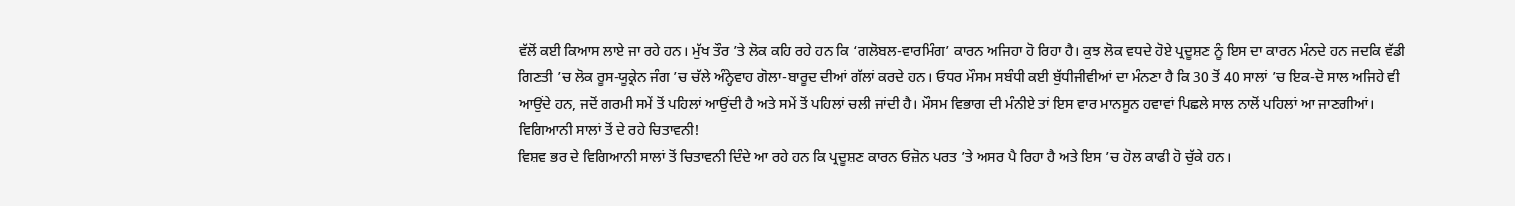ਵੱਲੋਂ ਕਈ ਕਿਆਸ ਲਾਏ ਜਾ ਰਹੇ ਹਨ। ਮੁੱਖ ਤੌਰ ’ਤੇ ਲੋਕ ਕਹਿ ਰਹੇ ਹਨ ਕਿ ‘ਗਲੋਬਲ-ਵਾਰਮਿੰਗ’ ਕਾਰਨ ਅਜਿਹਾ ਹੋ ਰਿਹਾ ਹੈ। ਕੁਝ ਲੋਕ ਵਧਦੇ ਹੋਏ ਪ੍ਰਦੂਸ਼ਣ ਨੂੰ ਇਸ ਦਾ ਕਾਰਨ ਮੰਨਦੇ ਹਨ ਜਦਕਿ ਵੱਡੀ ਗਿਣਤੀ ’ਚ ਲੋਕ ਰੂਸ-ਯੂਕ੍ਰੇਨ ਜੰਗ ’ਚ ਚੱਲੇ ਅੰਨ੍ਹੇਵਾਹ ਗੋਲਾ-ਬਾਰੂਦ ਦੀਆਂ ਗੱਲਾਂ ਕਰਦੇ ਹਨ। ਓਧਰ ਮੌਸਮ ਸਬੰਧੀ ਕਈ ਬੁੱਧੀਜੀਵੀਆਂ ਦਾ ਮੰਨਣਾ ਹੈ ਕਿ 30 ਤੋਂ 40 ਸਾਲਾਂ ’ਚ ਇਕ-ਦੋ ਸਾਲ ਅਜਿਹੇ ਵੀ ਆਉਂਦੇ ਹਨ, ਜਦੋਂ ਗਰਮੀ ਸਮੇਂ ਤੋਂ ਪਹਿਲਾਂ ਆਉਂਦੀ ਹੈ ਅਤੇ ਸਮੇਂ ਤੋਂ ਪਹਿਲਾਂ ਚਲੀ ਜਾਂਦੀ ਹੈ। ਮੌਸਮ ਵਿਭਾਗ ਦੀ ਮੰਨੀਏ ਤਾਂ ਇਸ ਵਾਰ ਮਾਨਸੂਨ ਹਵਾਵਾਂ ਪਿਛਲੇ ਸਾਲ ਨਾਲੋਂ ਪਹਿਲਾਂ ਆ ਜਾਣਗੀਆਂ।
ਵਿਗਿਆਨੀ ਸਾਲਾਂ ਤੋਂ ਦੇ ਰਹੇ ਚਿਤਾਵਨੀ!
ਵਿਸ਼ਵ ਭਰ ਦੇ ਵਿਗਿਆਨੀ ਸਾਲਾਂ ਤੋਂ ਚਿਤਾਵਨੀ ਦਿੰਦੇ ਆ ਰਹੇ ਹਨ ਕਿ ਪ੍ਰਦੂਸ਼ਣ ਕਾਰਨ ਓਜ਼ੋਨ ਪਰਤ ’ਤੇ ਅਸਰ ਪੈ ਰਿਹਾ ਹੈ ਅਤੇ ਇਸ ’ਚ ਹੋਲ ਕਾਫੀ ਹੋ ਚੁੱਕੇ ਹਨ।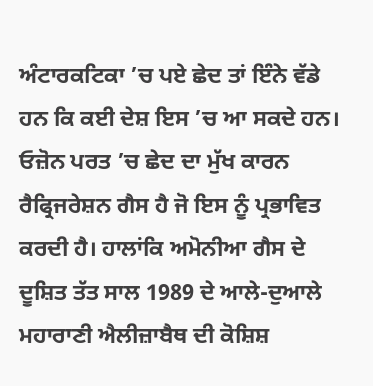ਅੰਟਾਰਕਟਿਕਾ ’ਚ ਪਏ ਛੇਦ ਤਾਂ ਇੰਨੇ ਵੱਡੇ ਹਨ ਕਿ ਕਈ ਦੇਸ਼ ਇਸ ’ਚ ਆ ਸਕਦੇ ਹਨ। ਓਜ਼ੋਨ ਪਰਤ ’ਚ ਛੇਦ ਦਾ ਮੁੱਖ ਕਾਰਨ ਰੈਫ੍ਰਿਜਰੇਸ਼ਨ ਗੈਸ ਹੈ ਜੋ ਇਸ ਨੂੰ ਪ੍ਰਭਾਵਿਤ ਕਰਦੀ ਹੈ। ਹਾਲਾਂਕਿ ਅਮੋਨੀਆ ਗੈਸ ਦੇ ਦੂਸ਼ਿਤ ਤੱਤ ਸਾਲ 1989 ਦੇ ਆਲੇ-ਦੁਆਲੇ ਮਹਾਰਾਣੀ ਐਲੀਜ਼ਾਬੈਥ ਦੀ ਕੋਸ਼ਿਸ਼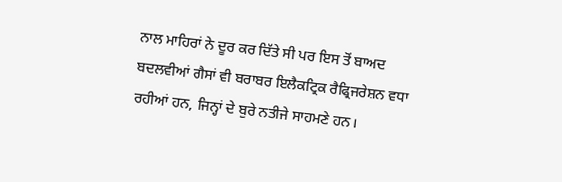ਨਾਲ ਮਾਹਿਰਾਂ ਨੇ ਦੂਰ ਕਰ ਦਿੱਤੇ ਸੀ ਪਰ ਇਸ ਤੋਂ ਬਾਅਦ ਬਦਲਵੀਆਂ ਗੈਸਾਂ ਵੀ ਬਰਾਬਰ ਇਲੈਕਟ੍ਰਿਕ ਰੈਫ੍ਰਿਜਰੇਸ਼ਨ ਵਧਾ ਰਹੀਆਂ ਹਨ, ਜਿਨ੍ਹਾਂ ਦੇ ਬੁਰੇ ਨਤੀਜੇ ਸਾਹਮਣੇ ਹਨ।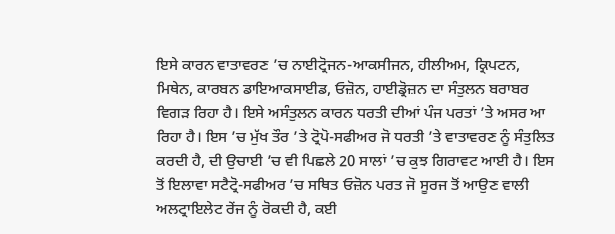ਇਸੇ ਕਾਰਨ ਵਾਤਾਵਰਣ ’ਚ ਨਾਈਟ੍ਰੋਜਨ-ਆਕਸੀਜਨ, ਹੀਲੀਅਮ, ਕ੍ਰਿਪਟਨ, ਮਿਥੇਨ, ਕਾਰਬਨ ਡਾਇਆਕਸਾਈਡ, ਓਜ਼ੋਨ, ਹਾਈਡ੍ਰੋਜ਼ਨ ਦਾ ਸੰਤੁਲਨ ਬਰਾਬਰ ਵਿਗੜ ਰਿਹਾ ਹੈ। ਇਸੇ ਅਸੰਤੁਲਨ ਕਾਰਨ ਧਰਤੀ ਦੀਆਂ ਪੰਜ ਪਰਤਾਂ ’ਤੇ ਅਸਰ ਆ ਰਿਹਾ ਹੈ। ਇਸ ’ਚ ਮੁੱਖ ਤੌਰ ’ਤੇ ਟ੍ਰੋਪੋ-ਸਫੀਅਰ ਜੋ ਧਰਤੀ ’ਤੇ ਵਾਤਾਵਰਣ ਨੂੰ ਸੰਤੁਲਿਤ ਕਰਦੀ ਹੈ, ਦੀ ਉਚਾਈ ’ਚ ਵੀ ਪਿਛਲੇ 20 ਸਾਲਾਂ ’ਚ ਕੁਝ ਗਿਰਾਵਟ ਆਈ ਹੈ। ਇਸ ਤੋਂ ਇਲਾਵਾ ਸਟੈਟ੍ਰੋ-ਸਫੀਅਰ ’ਚ ਸਥਿਤ ਓਜ਼ੋਨ ਪਰਤ ਜੋ ਸੂਰਜ ਤੋਂ ਆਉਣ ਵਾਲੀ ਅਲਟ੍ਰਾਇਲੇਟ ਰੇਂਜ ਨੂੰ ਰੋਕਦੀ ਹੈ, ਕਈ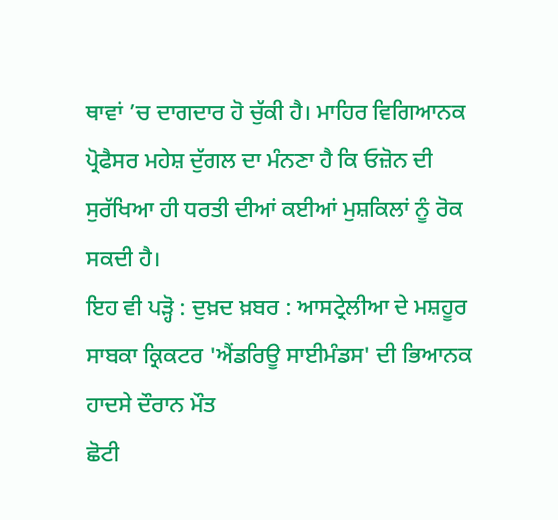ਥਾਵਾਂ ’ਚ ਦਾਗਦਾਰ ਹੋ ਚੁੱਕੀ ਹੈ। ਮਾਹਿਰ ਵਿਗਿਆਨਕ ਪ੍ਰੋਫੈਸਰ ਮਹੇਸ਼ ਦੁੱਗਲ ਦਾ ਮੰਨਣਾ ਹੈ ਕਿ ਓਜ਼ੋਨ ਦੀ ਸੁਰੱਖਿਆ ਹੀ ਧਰਤੀ ਦੀਆਂ ਕਈਆਂ ਮੁਸ਼ਕਿਲਾਂ ਨੂੰ ਰੋਕ ਸਕਦੀ ਹੈ।
ਇਹ ਵੀ ਪੜ੍ਹੋ : ਦੁਖ਼ਦ ਖ਼ਬਰ : ਆਸਟ੍ਰੇਲੀਆ ਦੇ ਮਸ਼ਹੂਰ ਸਾਬਕਾ ਕ੍ਰਿਕਟਰ 'ਐਂਡਰਿਊ ਸਾਈਮੰਡਸ' ਦੀ ਭਿਆਨਕ ਹਾਦਸੇ ਦੌਰਾਨ ਮੌਤ
ਛੋਟੀ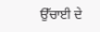ਉੱਚਾਈ ਦੇ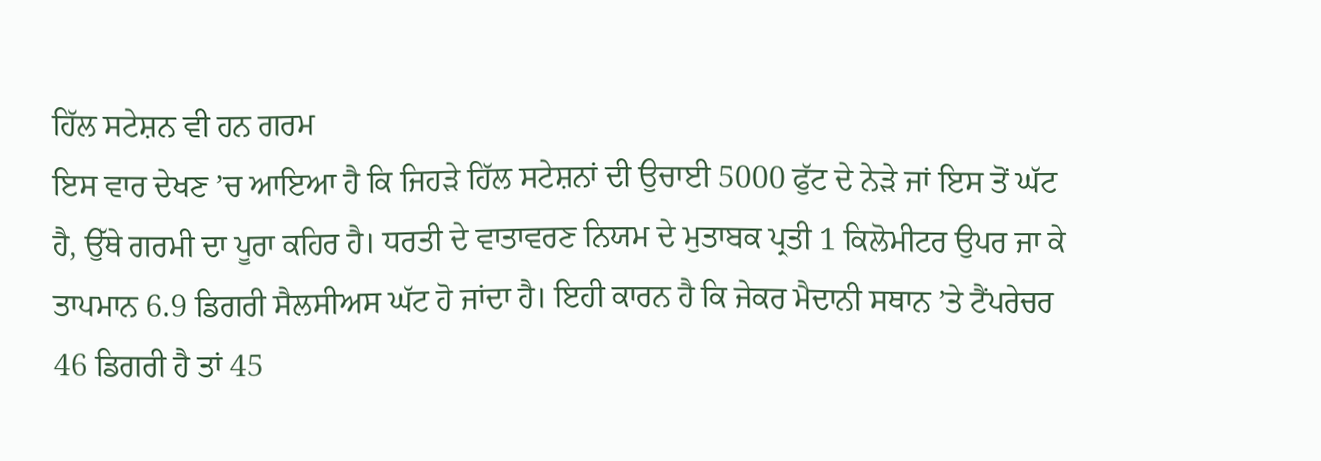ਹਿੱਲ ਸਟੇਸ਼ਨ ਵੀ ਹਨ ਗਰਮ
ਇਸ ਵਾਰ ਦੇਖਣ ’ਚ ਆਇਆ ਹੈ ਕਿ ਜਿਹੜੇ ਹਿੱਲ ਸਟੇਸ਼ਨਾਂ ਦੀ ਉਚਾਈ 5000 ਫੁੱਟ ਦੇ ਨੇੜੇ ਜਾਂ ਇਸ ਤੋਂ ਘੱਟ ਹੈ, ਉੱਥੇ ਗਰਮੀ ਦਾ ਪੂਰਾ ਕਹਿਰ ਹੈ। ਧਰਤੀ ਦੇ ਵਾਤਾਵਰਣ ਨਿਯਮ ਦੇ ਮੁਤਾਬਕ ਪ੍ਰਤੀ 1 ਕਿਲੋਮੀਟਰ ਉਪਰ ਜਾ ਕੇ ਤਾਪਮਾਨ 6.9 ਡਿਗਰੀ ਸੈਲਸੀਅਸ ਘੱਟ ਹੋ ਜਾਂਦਾ ਹੈ। ਇਹੀ ਕਾਰਨ ਹੈ ਕਿ ਜੇਕਰ ਮੈਦਾਨੀ ਸਥਾਨ ’ਤੇ ਟੈਂਪਰੇਚਰ 46 ਡਿਗਰੀ ਹੈ ਤਾਂ 45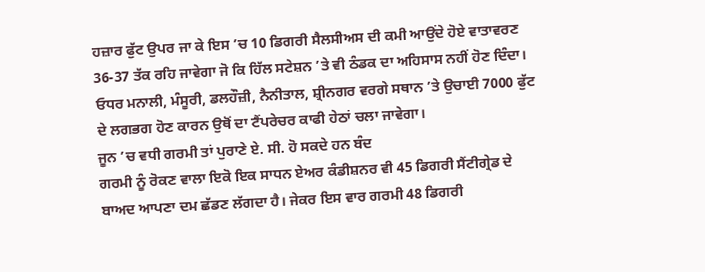ਹਜ਼ਾਰ ਫੁੱਟ ਉਪਰ ਜਾ ਕੇ ਇਸ ’ਚ 10 ਡਿਗਰੀ ਸੈਲਸੀਅਸ ਦੀ ਕਮੀ ਆਉਂਦੇ ਹੋਏ ਵਾਤਾਵਰਣ 36-37 ਤੱਕ ਰਹਿ ਜਾਵੇਗਾ ਜੋ ਕਿ ਹਿੱਲ ਸਟੇਸ਼ਨ ’ਤੇ ਵੀ ਠੰਡਕ ਦਾ ਅਹਿਸਾਸ ਨਹੀਂ ਹੋਣ ਦਿੰਦਾ। ਓਧਰ ਮਨਾਲੀ, ਮੰਸੂਰੀ, ਡਲਹੌਜ਼ੀ, ਨੈਨੀਤਾਲ, ਸ਼੍ਰੀਨਗਰ ਵਰਗੇ ਸਥਾਨ ’ਤੇ ਉਚਾਈ 7000 ਫੁੱਟ ਦੇ ਲਗਭਗ ਹੋਣ ਕਾਰਨ ਉਥੋਂ ਦਾ ਟੈਂਪਰੇਚਰ ਕਾਫੀ ਹੇਠਾਂ ਚਲਾ ਜਾਵੇਗਾ।
ਜੂਨ ’ਚ ਵਧੀ ਗਰਮੀ ਤਾਂ ਪੁਰਾਣੇ ਏ. ਸੀ. ਹੋ ਸਕਦੇ ਹਨ ਬੰਦ
ਗਰਮੀ ਨੂੰ ਰੋਕਣ ਵਾਲਾ ਇਕੋ ਇਕ ਸਾਧਨ ਏਅਰ ਕੰਡੀਸ਼ਨਰ ਵੀ 45 ਡਿਗਰੀ ਸੈਂਟੀਗ੍ਰੇਡ ਦੇ ਬਾਅਦ ਆਪਣਾ ਦਮ ਛੱਡਣ ਲੱਗਦਾ ਹੈ। ਜੇਕਰ ਇਸ ਵਾਰ ਗਰਮੀ 48 ਡਿਗਰੀ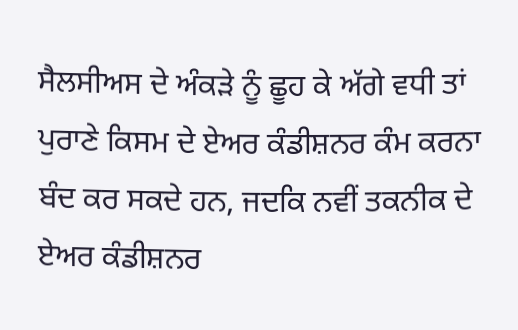ਸੈਲਸੀਅਸ ਦੇ ਅੰਕੜੇ ਨੂੰ ਛੂਹ ਕੇ ਅੱਗੇ ਵਧੀ ਤਾਂ ਪੁਰਾਣੇ ਕਿਸਮ ਦੇ ਏਅਰ ਕੰਡੀਸ਼ਨਰ ਕੰਮ ਕਰਨਾ ਬੰਦ ਕਰ ਸਕਦੇ ਹਨ, ਜਦਕਿ ਨਵੀਂ ਤਕਨੀਕ ਦੇ ਏਅਰ ਕੰਡੀਸ਼ਨਰ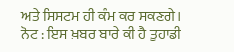ਅਤੇ ਸਿਸਟਮ ਹੀ ਕੰਮ ਕਰ ਸਕਣਗੇ।
ਨੋਟ : ਇਸ ਖ਼ਬਰ ਬਾਰੇ ਕੀ ਹੈ ਤੁਹਾਡੀ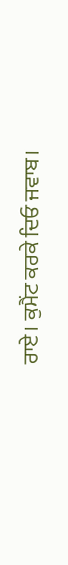ਰਾਏ। ਕੁਮੈਂਟ ਕਰਕੇ ਦਿਓ ਜਵਾਬ।